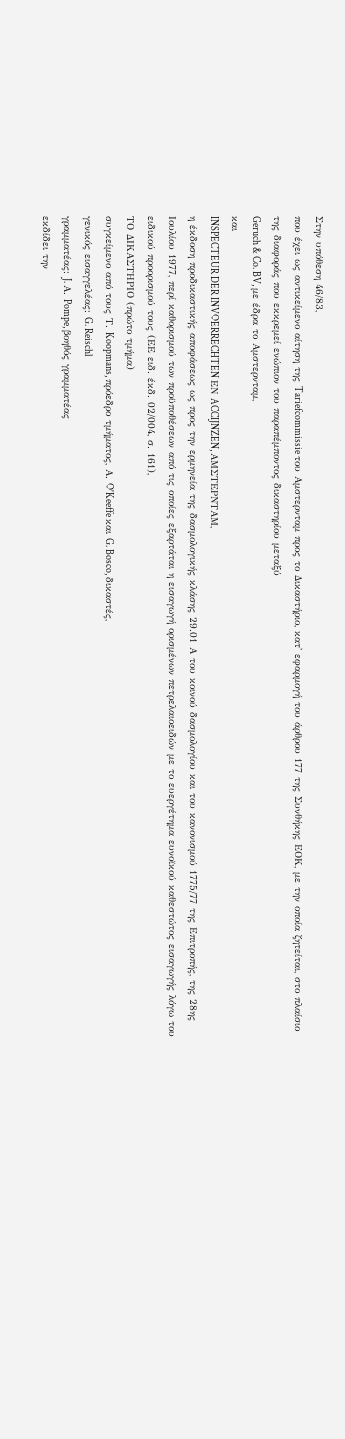Στην υπόθεση 46/83,
που έχει ως αντικείμενο αίτηση της Tariefcommissie του Αμστερνταμ προς το Δικαστήριο, κατ' εφαρμογή του άρθρου 177 της Συνθήκης ΕΟΚ, με την οποία ζητείται, στο πλαίσιο της διαφοράς που εκκρεμεί ενώπιον του παραπέμποντος δικαστηρίου μεταξύ
Geruch & Co. BV, με έδρα το Αμστερνταμ,
και
INSPECTEUR DER INVOERRECHTEN ΕΝ ACCIJNZEN, ΑΜΣΤΕΡΝΤΑΜ,
η έκδοση προδικαστικής αποφάσεως ως προς την ερμηνεία της δασμολογικής κλάσης 29.01 Α του κοινού δασμολογίου και του κανονισμού 1775/77 της Επιτροπής, της 28ης Ιουλίου 1977, περί καθορισμού των προϋποθέσεων από τις οποίες εξαρτάται η εισαγωγή ορισμένων πετρελαιοειδών με το ευεργέτημα ευνοϊκού καθεστώτος εισαγωγής λόγω του ειδικού προορισμού τους (ΕΕ ειδ. έκδ. 02/004, σ. 161),
ΤΟ ΔΙΚΑΣΤΗΡΙΟ (πρώτο τμήμα)
συγκείμενο από τους Τ. Koopmans, πρόεδρο τμήματος, Α. O'Keeffe και G. Bosco, δικαστές,
γενικός εισαγγελέας: G. Reischl
γραμματέας: J. Α. Pompe, βοηθός γραμματέας
εκδίδει την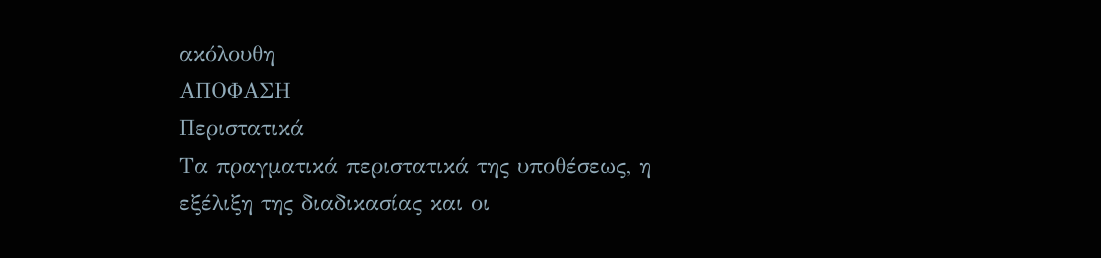ακόλουθη
ΑΠΟΦΑΣΗ
Περιστατικά
Τα πραγματικά περιστατικά της υποθέσεως, η εξέλιξη της διαδικασίας και οι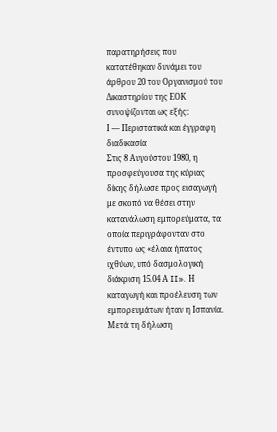παρατηρήσεις που κατατέθηκαν δυνάμει του άρθρου 20 του Οργανισμού του Δικαστηρίου της ΕΟΚ συνοψίζονται ως εξής:
Ι — Περιστατικά και έγγραφη διαδικασία
Στις 8 Αυγούστου 1980, η προσφεύγουσα της κύριας δίκης δήλωσε προς εισαγωγή με σκοπό να θέσει στην κατανάλωση εμπορεύματα, τα οποία περιγράφονταν στο έντυπο ως «έλαια ήπατος ιχθύων, υπό δασμολογική διάκριση 15.04 Α II». Η καταγωγή και προέλευση των εμπορευμάτων ήταν η Ισπανία. Μετά τη δήλωση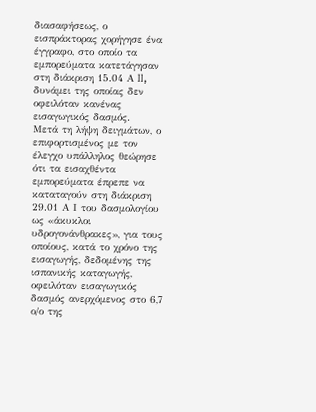διασαφήσεως, ο εισπράκτορας χορήγησε ένα έγγραφο, στο οποίο τα εμπορεύματα κατετάγησαν στη διάκριση 15.04 Α II, δυνάμει της οποίας δεν οφειλόταν κανένας εισαγωγικός δασμός.
Μετά τη λήψη δειγμάτων, ο επιφορτισμένος με τον έλεγχο υπάλληλος θεώρησε ότι τα εισαχθέντα εμπορεύματα έπρεπε να καταταγούν στη διάκριση 29.01 Α Ι του δασμολογίου ως «άκυκλοι υδρογονάνθρακες», για τους οποίους, κατά το χρόνο της εισαγωγής, δεδομένης της ισπανικής καταγωγής, οφειλόταν εισαγωγικός δασμός ανερχόμενος στο 6,7 ο/ο της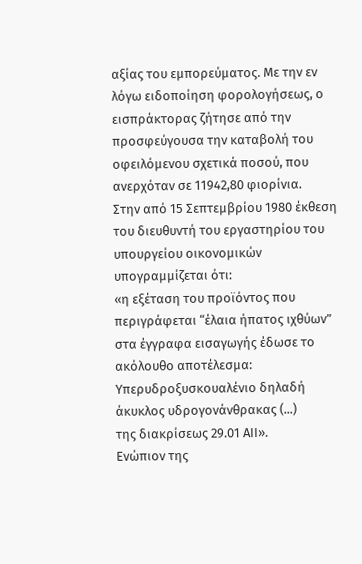αξίας του εμπορεύματος. Με την εν λόγω ειδοποίηση φορολογήσεως, ο εισπράκτορας ζήτησε από την προσφεύγουσα την καταβολή του οφειλόμενου σχετικά ποσού, που ανερχόταν σε 11942,80 φιορίνια.
Στην από 15 Σεπτεμβρίου 1980 έκθεση του διευθυντή του εργαστηρίου του υπουργείου οικονομικών υπογραμμίζεται ότι:
«η εξέταση του προϊόντος που περιγράφεται “έλαια ήπατος ιχθύων” στα έγγραφα εισαγωγής έδωσε το ακόλουθο αποτέλεσμα:
Υπερυδροξυσκουαλένιο δηλαδή άκυκλος υδρογονάνθρακας (...)
της διακρίσεως 29.01 ΑII».
Ενώπιον της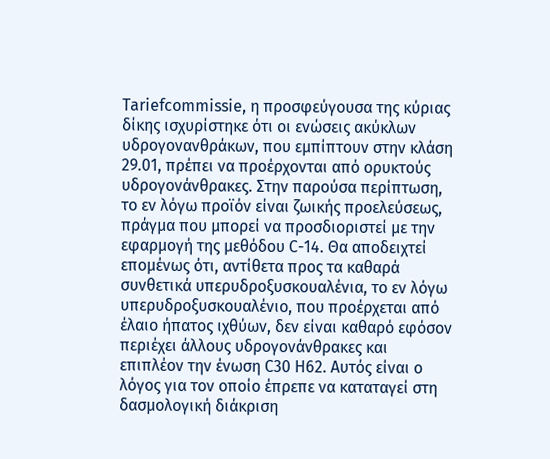Tariefcommissie, η προσφεύγουσα της κύριας δίκης ισχυρίστηκε ότι οι ενώσεις ακύκλων υδρογονανθράκων, που εμπίπτουν στην κλάση 29.01, πρέπει να προέρχονται από ορυκτούς υδρογονάνθρακες. Στην παρούσα περίπτωση, το εν λόγω προϊόν είναι ζωικής προελεύσεως, πράγμα που μπορεί να προσδιοριστεί με την εφαρμογή της μεθόδου C-14. Θα αποδειχτεί επομένως ότι, αντίθετα προς τα καθαρά συνθετικά υπερυδροξυσκουαλένια, το εν λόγω υπερυδροξυσκουαλένιο, που προέρχεται από έλαιο ήπατος ιχθύων, δεν είναι καθαρό εφόσον περιέχει άλλους υδρογονάνθρακες και επιπλέον την ένωση C30 H62. Αυτός είναι ο λόγος για τον οποίο έπρεπε να καταταγεί στη δασμολογική διάκριση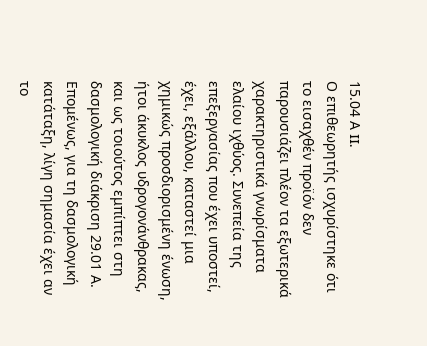15.04 Α II.
Ο επιθεωρητής ισχυρίστηκε ότι το εισαχθέν προϊόν δεν παρουσιάζει πλέον τα εξωτερικά χαρακτηριστικά γνωρίσματα ελαίου ιχθύος. Συνεπεία της επεξεργασίας που έχει υποστεί, έχει, εξάλλου, καταστεί μια χημικώς προσδιορισμένη ένωση, ήτοι άκυκλος υδρογονάνθρακας, και ως τοιούτος εμπίπτει στη δασμολογική διάκριση 29.01 Α. Επομένως, για τη δασμολογική κατάταξη, λίγη σημασία έχει αν το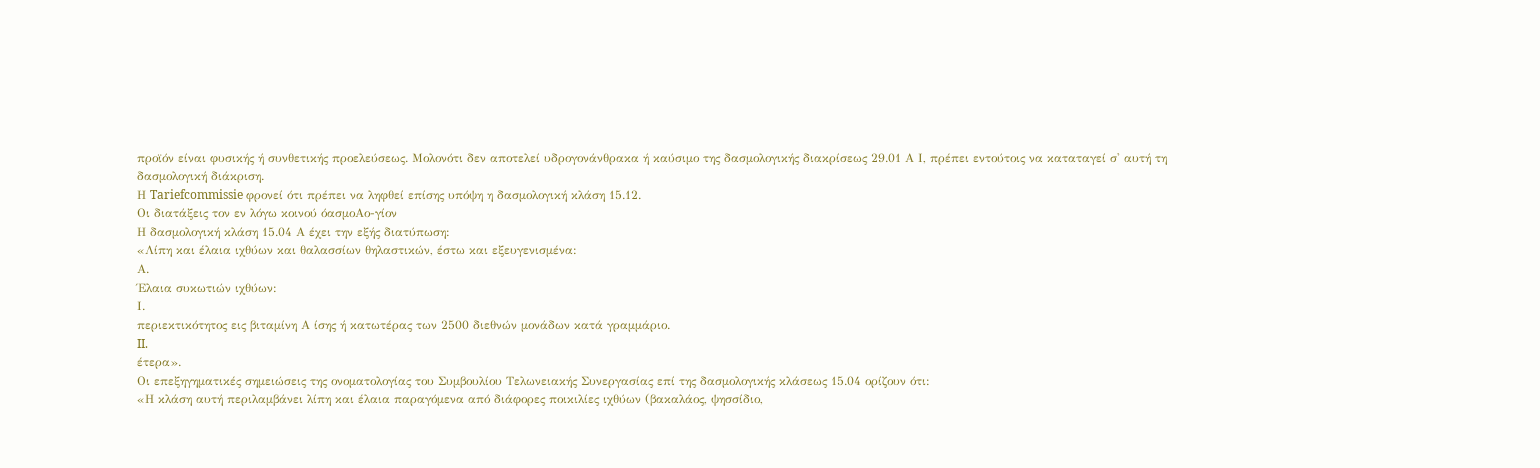προϊόν είναι φυσικής ή συνθετικής προελεύσεως. Μολονότι δεν αποτελεί υδρογονάνθρακα ή καύσιμο της δασμολογικής διακρίσεως 29.01 Α Ι, πρέπει εντούτοις να καταταγεί σ' αυτή τη δασμολογική διάκριση.
Η Tariefcommissie φρονεί ότι πρέπει να ληφθεί επίσης υπόψη η δασμολογική κλάση 15.12.
Οι διατάξεις τον εν λόγω κοινού όασμοΑο-γίον
Η δασμολογική κλάση 15.04 Α έχει την εξής διατύπωση:
«Λίπη και έλαια ιχθύων και θαλασσίων θηλαστικών, έστω και εξευγενισμένα:
Α.
Έλαια συκωτιών ιχθύων:
Ι.
περιεκτικότητος εις βιταμίνη Α ίσης ή κατωτέρας των 2500 διεθνών μονάδων κατά γραμμάριο.
II.
έτερα».
Οι επεξηγηματικές σημειώσεις της ονοματολογίας του Συμβουλίου Τελωνειακής Συνεργασίας επί της δασμολογικής κλάσεως 15.04 ορίζουν ότι:
«Η κλάση αυτή περιλαμβάνει λίπη και έλαια παραγόμενα από διάφορες ποικιλίες ιχθύων (βακαλάος, ψησσίδιο,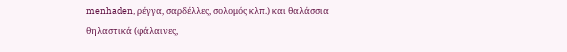menhaden, ρέγγα, σαρδέλλες, σολομός κλπ.) και θαλάσσια θηλαστικά (φάλαινες,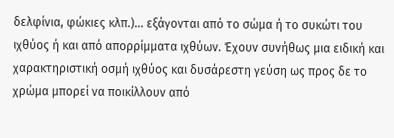δελφίνια, φώκιες κλπ.)... εξάγονται από το σώμα ή το συκώτι του ιχθύος ή και από απορρίμματα ιχθύων. Έχουν συνήθως μια ειδική και χαρακτηριστική οσμή ιχθύος και δυσάρεστη γεύση ως προς δε το χρώμα μπορεί να ποικίλλουν από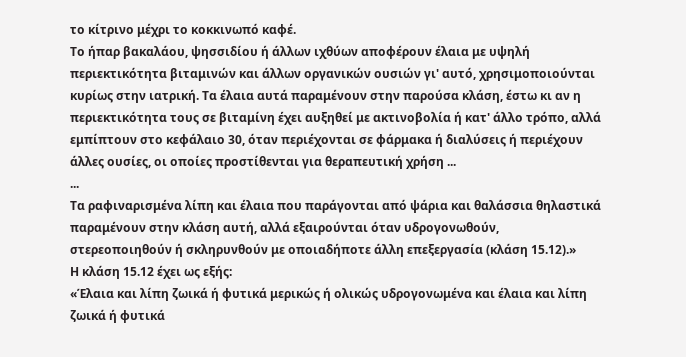το κίτρινο μέχρι το κοκκινωπό καφέ.
Το ήπαρ βακαλάου, ψησσιδίου ή άλλων ιχθύων αποφέρουν έλαια με υψηλή περιεκτικότητα βιταμινών και άλλων οργανικών ουσιών γι' αυτό, χρησιμοποιούνται κυρίως στην ιατρική. Τα έλαια αυτά παραμένουν στην παρούσα κλάση, έστω κι αν η περιεκτικότητα τους σε βιταμίνη έχει αυξηθεί με ακτινοβολία ή κατ' άλλο τρόπο, αλλά εμπίπτουν στο κεφάλαιο 30, όταν περιέχονται σε φάρμακα ή διαλύσεις ή περιέχουν άλλες ουσίες, οι οποίες προστίθενται για θεραπευτική χρήση ...
...
Τα ραφιναρισμένα λίπη και έλαια που παράγονται από ψάρια και θαλάσσια θηλαστικά παραμένουν στην κλάση αυτή, αλλά εξαιρούνται όταν υδρογονωθούν, στερεοποιηθούν ή σκληρυνθούν με οποιαδήποτε άλλη επεξεργασία (κλάση 15.12).»
Η κλάση 15.12 έχει ως εξής:
«Έλαια και λίπη ζωικά ή φυτικά μερικώς ή ολικώς υδρογονωμένα και έλαια και λίπη ζωικά ή φυτικά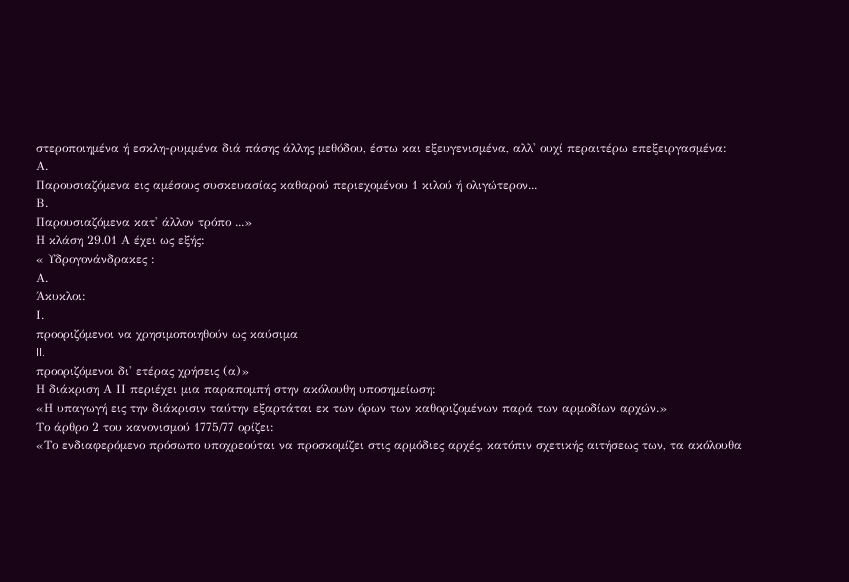στεροποιημένα ή εσκλη-ρυμμένα διά πάσης άλλης μεθόδου, έστω και εξευγενισμένα, αλλ' ουχί περαιτέρω επεξειργασμένα:
Α.
Παρουσιαζόμενα εις αμέσους συσκευασίας καθαρού περιεχομένου 1 κιλού ή ολιγώτερον...
Β.
Παρουσιαζόμενα κατ' άλλον τρόπο ...»
Η κλάση 29.01 Α έχει ως εξής:
« Υδρογονάνδρακες :
Α.
Άκυκλοι:
Ι.
προοριζόμενοι να χρησιμοποιηθούν ως καύσιμα
II.
προοριζόμενοι δι' ετέρας χρήσεις (α)»
Η διάκριση Α ΙΙ περιέχει μια παραπομπή στην ακόλουθη υποσημείωση:
«Η υπαγωγή εις την διάκρισιν ταύτην εξαρτάται εκ των όρων των καθοριζομένων παρά των αρμοδίων αρχών.»
Το άρθρο 2 του κανονισμού 1775/77 ορίζει:
«Το ενδιαφερόμενο πρόσωπο υποχρεούται να προσκομίζει στις αρμόδιες αρχές, κατόπιν σχετικής αιτήσεως των, τα ακόλουθα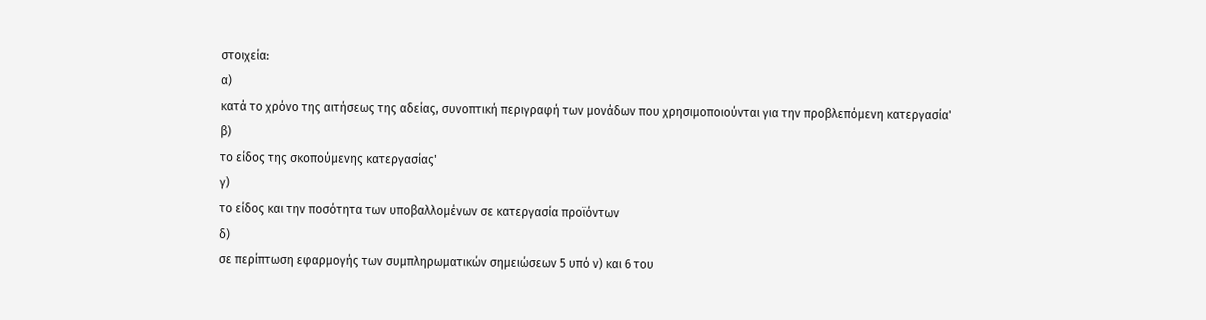στοιχεία:
α)
κατά το χρόνο της αιτήσεως της αδείας, συνοπτική περιγραφή των μονάδων που χρησιμοποιούνται για την προβλεπόμενη κατεργασία'
β)
το είδος της σκοπούμενης κατεργασίας'
γ)
το είδος και την ποσότητα των υποβαλλομένων σε κατεργασία προϊόντων
δ)
σε περίπτωση εφαρμογής των συμπληρωματικών σημειώσεων 5 υπό ν) και 6 του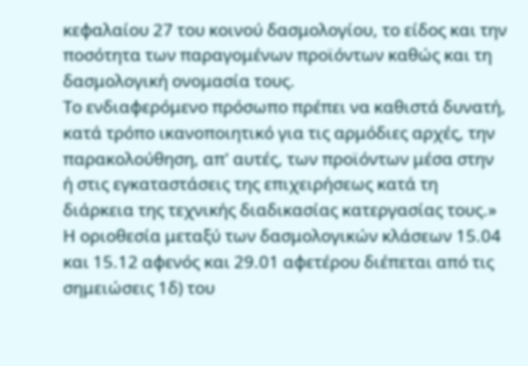κεφαλαίου 27 του κοινού δασμολογίου, το είδος και την ποσότητα των παραγομένων προϊόντων καθώς και τη δασμολογική ονομασία τους.
Το ενδιαφερόμενο πρόσωπο πρέπει να καθιστά δυνατή, κατά τρόπο ικανοποιητικό για τις αρμόδιες αρχές, την παρακολούθηση, απ' αυτές, των προϊόντων μέσα στην ή στις εγκαταστάσεις της επιχειρήσεως κατά τη διάρκεια της τεχνικής διαδικασίας κατεργασίας τους.»
Η οριοθεσία μεταξύ των δασμολογικών κλάσεων 15.04 και 15.12 αφενός και 29.01 αφετέρου διέπεται από τις σημειώσεις 1δ) του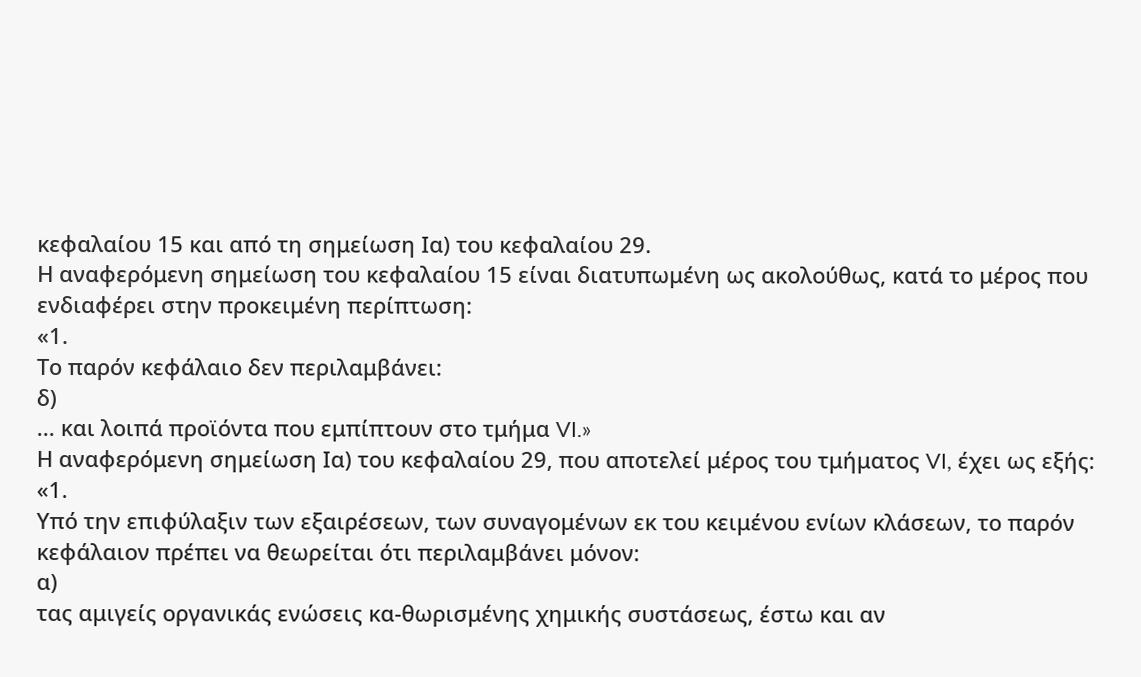κεφαλαίου 15 και από τη σημείωση Ια) του κεφαλαίου 29.
Η αναφερόμενη σημείωση του κεφαλαίου 15 είναι διατυπωμένη ως ακολούθως, κατά το μέρος που ενδιαφέρει στην προκειμένη περίπτωση:
«1.
Το παρόν κεφάλαιο δεν περιλαμβάνει:
δ)
... και λοιπά προϊόντα που εμπίπτουν στο τμήμα VI.»
Η αναφερόμενη σημείωση Ια) του κεφαλαίου 29, που αποτελεί μέρος του τμήματος VI, έχει ως εξής:
«1.
Υπό την επιφύλαξιν των εξαιρέσεων, των συναγομένων εκ του κειμένου ενίων κλάσεων, το παρόν κεφάλαιον πρέπει να θεωρείται ότι περιλαμβάνει μόνον:
α)
τας αμιγείς οργανικάς ενώσεις κα-θωρισμένης χημικής συστάσεως, έστω και αν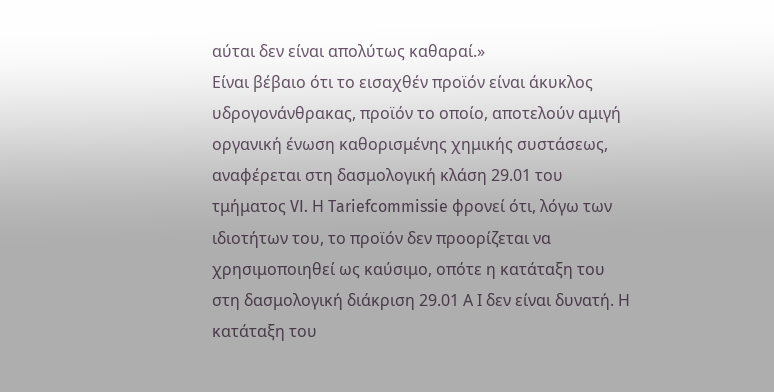αύται δεν είναι απολύτως καθαραί.»
Είναι βέβαιο ότι το εισαχθέν προϊόν είναι άκυκλος υδρογονάνθρακας, προϊόν το οποίο, αποτελούν αμιγή οργανική ένωση καθορισμένης χημικής συστάσεως, αναφέρεται στη δασμολογική κλάση 29.01 του τμήματος VI. Η Tariefcommissie φρονεί ότι, λόγω των ιδιοτήτων του, το προϊόν δεν προορίζεται να χρησιμοποιηθεί ως καύσιμο, οπότε η κατάταξη του στη δασμολογική διάκριση 29.01 Α Ι δεν είναι δυνατή. Η κατάταξη του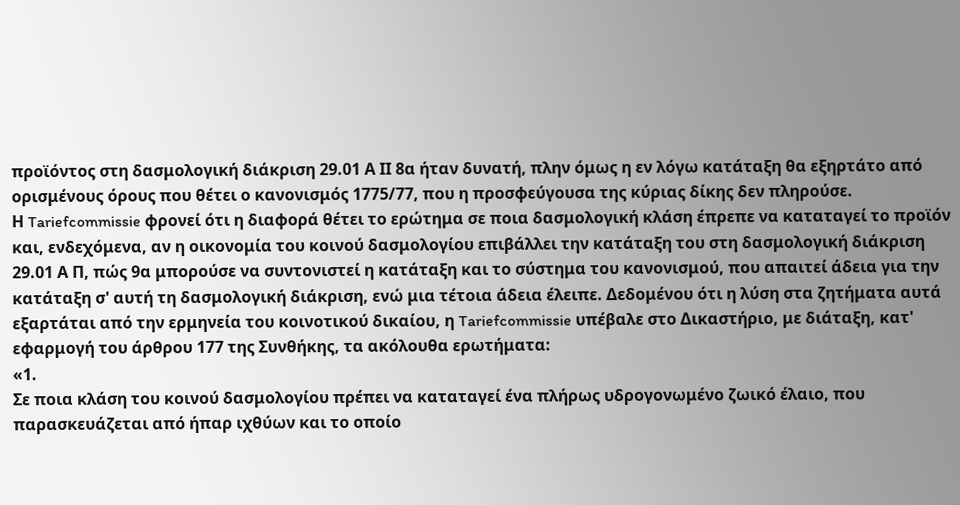προϊόντος στη δασμολογική διάκριση 29.01 Α ΙΙ 8α ήταν δυνατή, πλην όμως η εν λόγω κατάταξη θα εξηρτάτο από ορισμένους όρους που θέτει ο κανονισμός 1775/77, που η προσφεύγουσα της κύριας δίκης δεν πληρούσε.
Η Tariefcommissie φρονεί ότι η διαφορά θέτει το ερώτημα σε ποια δασμολογική κλάση έπρεπε να καταταγεί το προϊόν και, ενδεχόμενα, αν η οικονομία του κοινού δασμολογίου επιβάλλει την κατάταξη του στη δασμολογική διάκριση 29.01 Α Π, πώς 9α μπορούσε να συντονιστεί η κατάταξη και το σύστημα του κανονισμού, που απαιτεί άδεια για την κατάταξη σ' αυτή τη δασμολογική διάκριση, ενώ μια τέτοια άδεια έλειπε. Δεδομένου ότι η λύση στα ζητήματα αυτά εξαρτάται από την ερμηνεία του κοινοτικού δικαίου, η Tariefcommissie υπέβαλε στο Δικαστήριο, με διάταξη, κατ' εφαρμογή του άρθρου 177 της Συνθήκης, τα ακόλουθα ερωτήματα:
«1.
Σε ποια κλάση του κοινού δασμολογίου πρέπει να καταταγεί ένα πλήρως υδρογονωμένο ζωικό έλαιο, που παρασκευάζεται από ήπαρ ιχθύων και το οποίο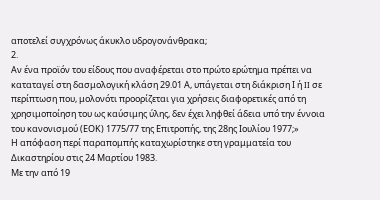αποτελεί συγχρόνως άκυκλο υδρογονάνθρακα;
2.
Αν ένα προϊόν του είδους που αναφέρεται στο πρώτο ερώτημα πρέπει να καταταγεί στη δασμολογική κλάση 29.01 Α, υπάγεται στη διάκριση Ι ή II σε περίπτωση που, μολονότι προορίζεται για χρήσεις διαφορετικές από τη χρησιμοποίηση του ως καύσιμης ύλης, δεν έχει ληφθεί άδεια υπό την έννοια του κανονισμού (ΕΟΚ) 1775/77 της Επιτροπής, της 28ης Ιουλίου 1977;»
Η απόφαση περί παραπομπής καταχωρίστηκε στη γραμματεία του Δικαστηρίου στις 24 Μαρτίου 1983.
Με την από 19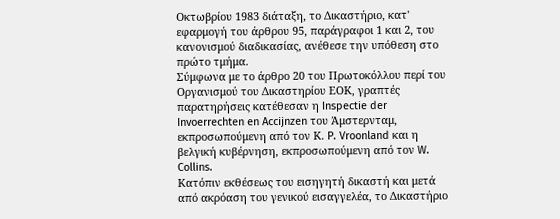Οκτωβρίου 1983 διάταξη, το Δικαστήριο, κατ' εφαρμογή του άρθρου 95, παράγραφοι 1 και 2, του κανονισμού διαδικασίας, ανέθεσε την υπόθεση στο πρώτο τμήμα.
Σύμφωνα με το άρθρο 20 του Πρωτοκόλλου περί του Οργανισμού του Δικαστηρίου ΕΟΚ, γραπτές παρατηρήσεις κατέθεσαν η Inspectie der Invoerrechten en Accijnzen του Άμστερνταμ, εκπροσωπούμενη από τον Κ. P. Vroonland και η βελγική κυβέρνηση, εκπροσωπούμενη από τον W. Collins.
Κατόπιν εκθέσεως του εισηγητή δικαστή και μετά από ακρόαση του γενικού εισαγγελέα, το Δικαστήριο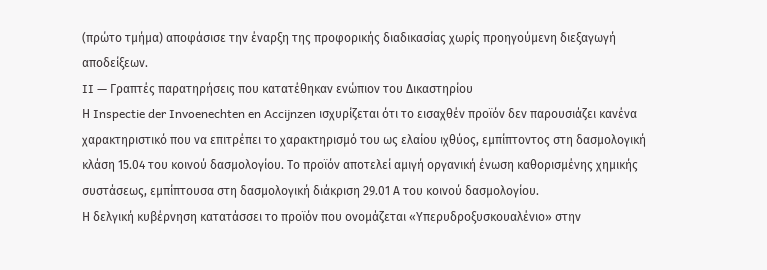(πρώτο τμήμα) αποφάσισε την έναρξη της προφορικής διαδικασίας χωρίς προηγούμενη διεξαγωγή αποδείξεων.
II — Γραπτές παρατηρήσεις που κατατέθηκαν ενώπιον του Δικαστηρίου
Η Inspectie der Invoenechten en Accijnzen ισχυρίζεται ότι το εισαχθέν προϊόν δεν παρουσιάζει κανένα χαρακτηριστικό που να επιτρέπει το χαρακτηρισμό του ως ελαίου ιχθύος, εμπίπτοντος στη δασμολογική κλάση 15.04 του κοινού δασμολογίου. Το προϊόν αποτελεί αμιγή οργανική ένωση καθορισμένης χημικής συστάσεως, εμπίπτουσα στη δασμολογική διάκριση 29.01 Α του κοινού δασμολογίου.
Η δελγική κυβέρνηση κατατάσσει το προϊόν που ονομάζεται «Υπερυδροξυσκουαλένιο» στην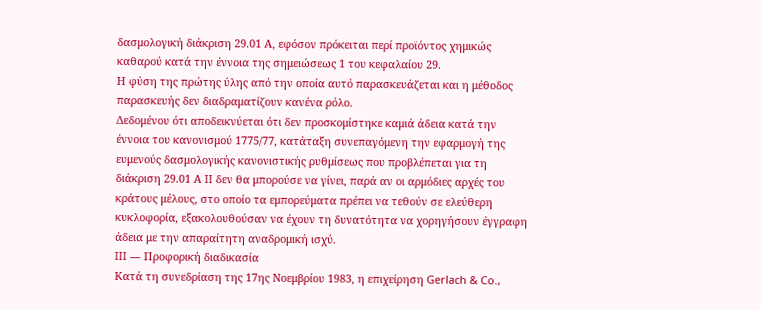δασμολογική διάκριση 29.01 Α, εφόσον πρόκειται περί προϊόντος χημικώς καθαρού κατά την έννοια της σημειώσεως 1 του κεφαλαίου 29.
Η φύση της πρώτης ύλης από την οποία αυτό παρασκευάζεται και η μέθοδος παρασκευής δεν διαδραματίζουν κανένα ρόλο.
Δεδομένου ότι αποδεικνύεται ότι δεν προσκομίστηκε καμιά άδεια κατά την έννοια του κανονισμού 1775/77, κατάταξη συνεπαγόμενη την εφαρμογή της ευμενούς δασμολογικής κανονιστικής ρυθμίσεως που προβλέπεται για τη διάκριση 29.01 Α II δεν θα μπορούσε να γίνει, παρά αν οι αρμόδιες αρχές του κράτους μέλους, στο οποίο τα εμπορεύματα πρέπει να τεθούν σε ελεύθερη κυκλοφορία, εξακολουθούσαν να έχουν τη δυνατότητα να χορηγήσουν έγγραφη άδεια με την απαραίτητη αναδρομική ισχύ.
III — Προφορική διαδικασία
Κατά τη συνεδρίαση της 17ης Νοεμβρίου 1983, η επιχείρηση Gerlach & Co.,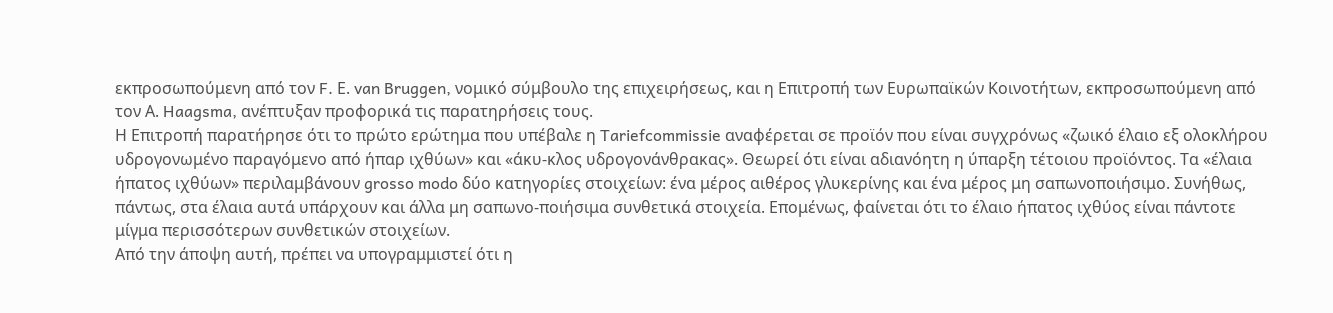εκπροσωπούμενη από τον F. Ε. van Bruggen, νομικό σύμβουλο της επιχειρήσεως, και η Επιτροπή των Ευρωπαϊκών Κοινοτήτων, εκπροσωπούμενη από τον Α. Haagsma, ανέπτυξαν προφορικά τις παρατηρήσεις τους.
Η Επιτροπή παρατήρησε ότι το πρώτο ερώτημα που υπέβαλε η Tariefcommissie αναφέρεται σε προϊόν που είναι συγχρόνως «ζωικό έλαιο εξ ολοκλήρου υδρογονωμένο παραγόμενο από ήπαρ ιχθύων» και «άκυ-κλος υδρογονάνθρακας». Θεωρεί ότι είναι αδιανόητη η ύπαρξη τέτοιου προϊόντος. Τα «έλαια ήπατος ιχθύων» περιλαμβάνουν grosso modo δύο κατηγορίες στοιχείων: ένα μέρος αιθέρος γλυκερίνης και ένα μέρος μη σαπωνοποιήσιμο. Συνήθως, πάντως, στα έλαια αυτά υπάρχουν και άλλα μη σαπωνο-ποιήσιμα συνθετικά στοιχεία. Επομένως, φαίνεται ότι το έλαιο ήπατος ιχθύος είναι πάντοτε μίγμα περισσότερων συνθετικών στοιχείων.
Από την άποψη αυτή, πρέπει να υπογραμμιστεί ότι η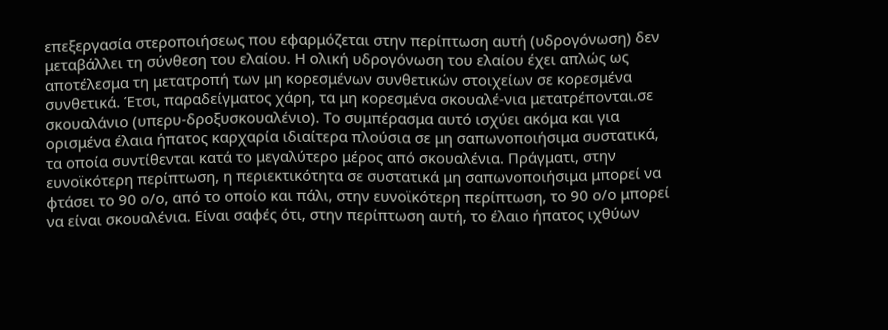επεξεργασία στεροποιήσεως που εφαρμόζεται στην περίπτωση αυτή (υδρογόνωση) δεν μεταβάλλει τη σύνθεση του ελαίου. Η ολική υδρογόνωση του ελαίου έχει απλώς ως αποτέλεσμα τη μετατροπή των μη κορεσμένων συνθετικών στοιχείων σε κορεσμένα συνθετικά. Έτσι, παραδείγματος χάρη, τα μη κορεσμένα σκουαλέ-νια μετατρέπονται.σε σκουαλάνιο (υπερυ-δροξυσκουαλένιο). Το συμπέρασμα αυτό ισχύει ακόμα και για ορισμένα έλαια ήπατος καρχαρία ιδιαίτερα πλούσια σε μη σαπωνοποιήσιμα συστατικά, τα οποία συντίθενται κατά το μεγαλύτερο μέρος από σκουαλένια. Πράγματι, στην ευνοϊκότερη περίπτωση, η περιεκτικότητα σε συστατικά μη σαπωνοποιήσιμα μπορεί να φτάσει το 90 ο/ο, από το οποίο και πάλι, στην ευνοϊκότερη περίπτωση, το 90 ο/ο μπορεί να είναι σκουαλένια. Είναι σαφές ότι, στην περίπτωση αυτή, το έλαιο ήπατος ιχθύων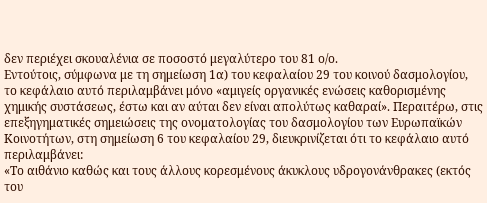δεν περιέχει σκουαλένια σε ποσοστό μεγαλύτερο του 81 ο/ο.
Εντούτοις, σύμφωνα με τη σημείωση 1α) του κεφαλαίου 29 του κοινού δασμολογίου, το κεφάλαιο αυτό περιλαμβάνει μόνο «αμιγείς οργανικές ενώσεις καθορισμένης χημικής συστάσεως, έστω και αν αύται δεν είναι απολύτως καθαραί». Περαιτέρω, στις επεξηγηματικές σημειώσεις της ονοματολογίας του δασμολογίου των Ευρωπαϊκών Κοινοτήτων, στη σημείωση 6 του κεφαλαίου 29, διευκρινίζεται ότι το κεφάλαιο αυτό περιλαμβάνει:
«Το αιθάνιο καθώς και τους άλλους κορεσμένους άκυκλους υδρογονάνθρακες (εκτός του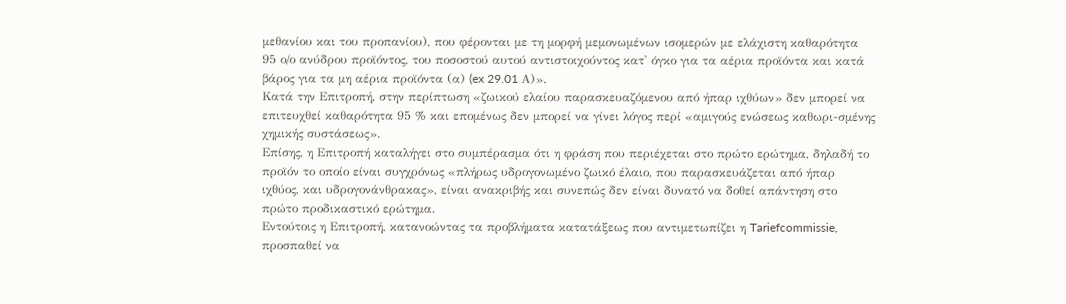μεθανίου και του προπανίου), που φέρονται με τη μορφή μεμονωμένων ισομερών με ελάχιστη καθαρότητα 95 ο/ο ανύδρου προϊόντος, του ποσοστού αυτού αντιστοιχούντος κατ' όγκο για τα αέρια προϊόντα και κατά βάρος για τα μη αέρια προϊόντα (α) (ex 29.01 Α)».
Κατά την Επιτροπή, στην περίπτωση «ζωικού ελαίου παρασκευαζόμενου από ήπαρ ιχθύων» δεν μπορεί να επιτευχθεί καθαρότητα 95 % και επομένως δεν μπορεί να γίνει λόγος περί «αμιγούς ενώσεως καθωρι-σμένης χημικής συστάσεως».
Επίσης, η Επιτροπή καταλήγει στο συμπέρασμα ότι η φράση που περιέχεται στο πρώτο ερώτημα, δηλαδή το προϊόν το οποίο είναι συγχρόνως «πλήρως υδρογονωμένο ζωικό έλαιο, που παρασκευάζεται από ήπαρ ιχθύος, και υδρογονάνθρακας», είναι ανακριβής και συνεπώς δεν είναι δυνατό να δοθεί απάντηση στο πρώτο προδικαστικό ερώτημα.
Εντούτοις η Επιτροπή, κατανοώντας τα προβλήματα κατατάξεως που αντιμετωπίζει η Tariefcommissie, προσπαθεί να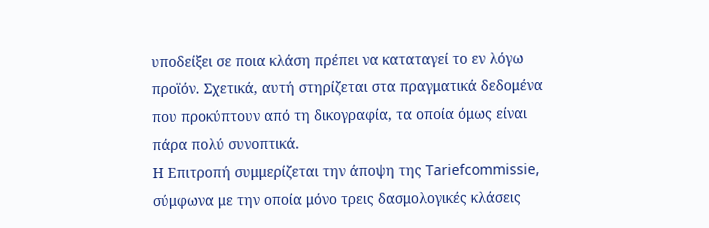υποδείξει σε ποια κλάση πρέπει να καταταγεί το εν λόγω προϊόν. Σχετικά, αυτή στηρίζεται στα πραγματικά δεδομένα που προκύπτουν από τη δικογραφία, τα οποία όμως είναι πάρα πολύ συνοπτικά.
Η Επιτροπή συμμερίζεται την άποψη της Tariefcommissie, σύμφωνα με την οποία μόνο τρεις δασμολογικές κλάσεις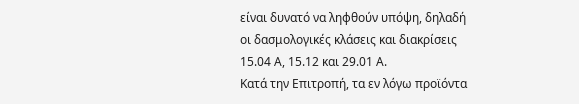είναι δυνατό να ληφθούν υπόψη, δηλαδή οι δασμολογικές κλάσεις και διακρίσεις 15.04 Α, 15.12 και 29.01 Α.
Κατά την Επιτροπή, τα εν λόγω προϊόντα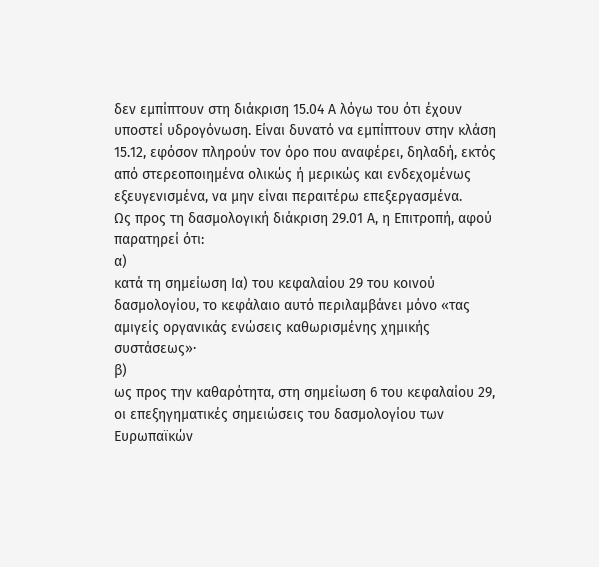δεν εμπίπτουν στη διάκριση 15.04 Α λόγω του ότι έχουν υποστεί υδρογόνωση. Είναι δυνατό να εμπίπτουν στην κλάση 15.12, εφόσον πληρούν τον όρο που αναφέρει, δηλαδή, εκτός από στερεοποιημένα ολικώς ή μερικώς και ενδεχομένως εξευγενισμένα, να μην είναι περαιτέρω επεξεργασμένα.
Ως προς τη δασμολογική διάκριση 29.01 Α, η Επιτροπή, αφού παρατηρεί ότι:
α)
κατά τη σημείωση Ια) του κεφαλαίου 29 του κοινού δασμολογίου, το κεφάλαιο αυτό περιλαμβάνει μόνο «τας αμιγείς οργανικάς ενώσεις καθωρισμένης χημικής συστάσεως»·
β)
ως προς την καθαρότητα, στη σημείωση 6 του κεφαλαίου 29, οι επεξηγηματικές σημειώσεις του δασμολογίου των Ευρωπαϊκών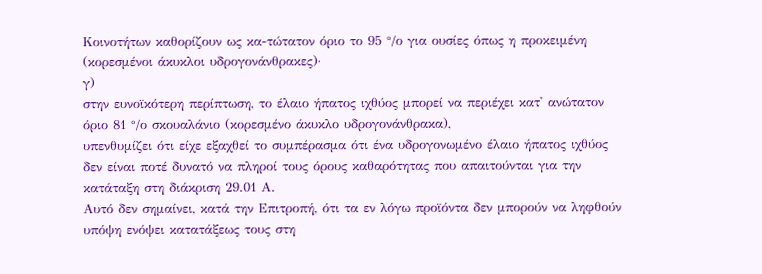Κοινοτήτων καθορίζουν ως κα-τώτατον όριο το 95 °/ο για ουσίες όπως η προκειμένη (κορεσμένοι άκυκλοι υδρογονάνθρακες)·
γ)
στην ευνοϊκότερη περίπτωση, το έλαιο ήπατος ιχθύος μπορεί να περιέχει κατ' ανώτατον όριο 81 °/ο σκουαλάνιο (κορεσμένο άκυκλο υδρογονάνθρακα),
υπενθυμίζει ότι είχε εξαχθεί το συμπέρασμα ότι ένα υδρογονωμένο έλαιο ήπατος ιχθύος δεν είναι ποτέ δυνατό να πληροί τους όρους καθαρότητας που απαιτούνται για την κατάταξη στη διάκριση 29.01 Α.
Αυτό δεν σημαίνει, κατά την Επιτροπή, ότι τα εν λόγω προϊόντα δεν μπορούν να ληφθούν υπόψη ενόψει κατατάξεως τους στη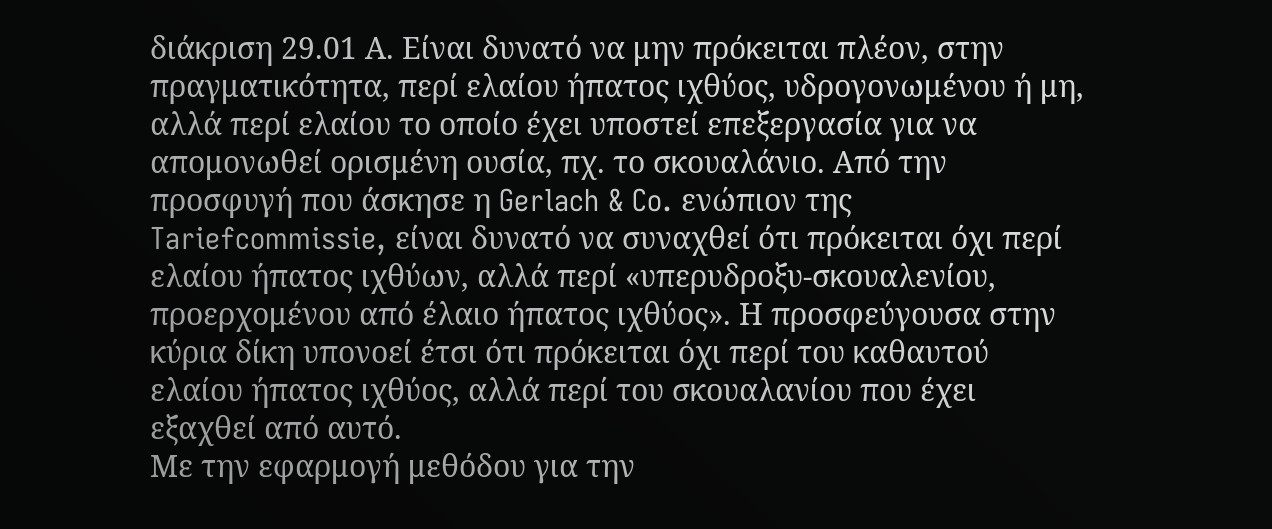διάκριση 29.01 Α. Είναι δυνατό να μην πρόκειται πλέον, στην πραγματικότητα, περί ελαίου ήπατος ιχθύος, υδρογονωμένου ή μη, αλλά περί ελαίου το οποίο έχει υποστεί επεξεργασία για να απομονωθεί ορισμένη ουσία, πχ. το σκουαλάνιο. Από την προσφυγή που άσκησε η Gerlach & Co. ενώπιον της Tariefcommissie, είναι δυνατό να συναχθεί ότι πρόκειται όχι περί ελαίου ήπατος ιχθύων, αλλά περί «υπερυδροξυ-σκουαλενίου, προερχομένου από έλαιο ήπατος ιχθύος». Η προσφεύγουσα στην κύρια δίκη υπονοεί έτσι ότι πρόκειται όχι περί του καθαυτού ελαίου ήπατος ιχθύος, αλλά περί του σκουαλανίου που έχει εξαχθεί από αυτό.
Με την εφαρμογή μεθόδου για την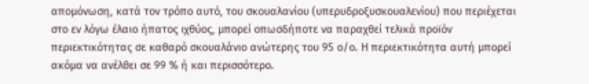απομόνωση, κατά τον τρόπο αυτό, του σκουαλανίου (υπερυδροξυσκουαλενίου) που περιέχεται στο εν λόγω έλαιο ήπατος ιχθύος, μπορεί οπωσδήποτε να παραχθεί τελικά προϊόν περιεκτικότητας σε καθαρό σκουαλάνιο ανώτερης του 95 ο/ο. Η περιεκτικότητα αυτή μπορεί ακόμα να ανέλθει σε 99 % ή και περισσότερο.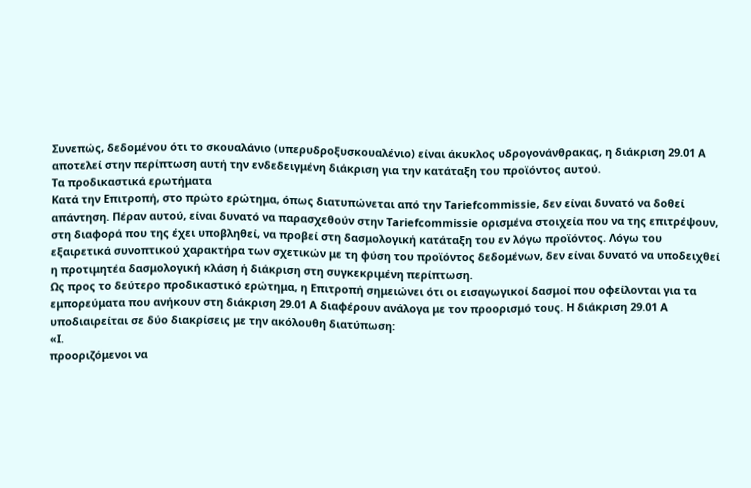Συνεπώς, δεδομένου ότι το σκουαλάνιο (υπερυδροξυσκουαλένιο) είναι άκυκλος υδρογονάνθρακας, η διάκριση 29.01 Α αποτελεί στην περίπτωση αυτή την ενδεδειγμένη διάκριση για την κατάταξη του προϊόντος αυτού.
Τα προδικαστικά ερωτήματα
Κατά την Επιτροπή, στο πρώτο ερώτημα, όπως διατυπώνεται από την Tariefcommissie, δεν είναι δυνατό να δοθεί απάντηση. Πέραν αυτού, είναι δυνατό να παρασχεθούν στην Tariefcommissie ορισμένα στοιχεία που να της επιτρέψουν, στη διαφορά που της έχει υποβληθεί, να προβεί στη δασμολογική κατάταξη του εν λόγω προϊόντος. Λόγω του εξαιρετικά συνοπτικού χαρακτήρα των σχετικών με τη φύση του προϊόντος δεδομένων, δεν είναι δυνατό να υποδειχθεί η προτιμητέα δασμολογική κλάση ή διάκριση στη συγκεκριμένη περίπτωση.
Ως προς το δεύτερο προδικαστικό ερώτημα, η Επιτροπή σημειώνει ότι οι εισαγωγικοί δασμοί που οφείλονται για τα εμπορεύματα που ανήκουν στη διάκριση 29.01 Α διαφέρουν ανάλογα με τον προορισμό τους. Η διάκριση 29.01 Α υποδιαιρείται σε δύο διακρίσεις με την ακόλουθη διατύπωση:
«Ι.
προοριζόμενοι να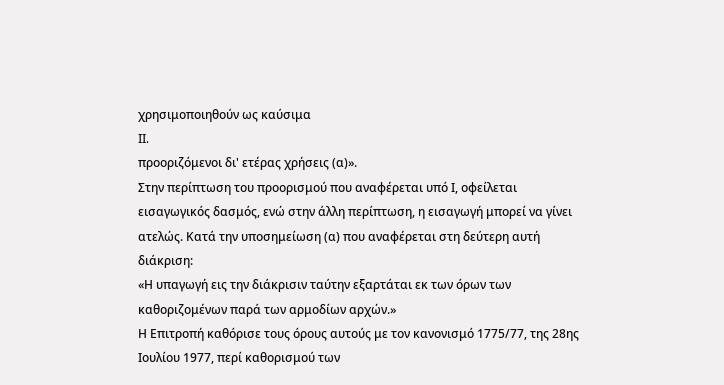χρησιμοποιηθούν ως καύσιμα
II.
προοριζόμενοι δι' ετέρας χρήσεις (α)».
Στην περίπτωση του προορισμού που αναφέρεται υπό Ι, οφείλεται εισαγωγικός δασμός, ενώ στην άλλη περίπτωση, η εισαγωγή μπορεί να γίνει ατελώς. Κατά την υποσημείωση (α) που αναφέρεται στη δεύτερη αυτή διάκριση:
«Η υπαγωγή εις την διάκρισιν ταύτην εξαρτάται εκ των όρων των καθοριζομένων παρά των αρμοδίων αρχών.»
Η Επιτροπή καθόρισε τους όρους αυτούς με τον κανονισμό 1775/77, της 28ης Ιουλίου 1977, περί καθορισμού των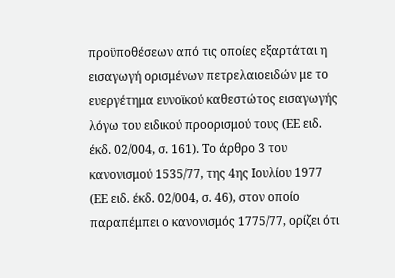προϋποθέσεων από τις οποίες εξαρτάται η εισαγωγή ορισμένων πετρελαιοειδών με το ευεργέτημα ευνοϊκού καθεστώτος εισαγωγής λόγω του ειδικού προορισμού τους (ΕΕ ειδ. έκδ. 02/004, σ. 161). Το άρθρο 3 του κανονισμού 1535/77, της 4ης Ιουλίου 1977 (ΕΕ ειδ. έκδ. 02/004, σ. 46), στον οποίο παραπέμπει ο κανονισμός 1775/77, ορίζει ότι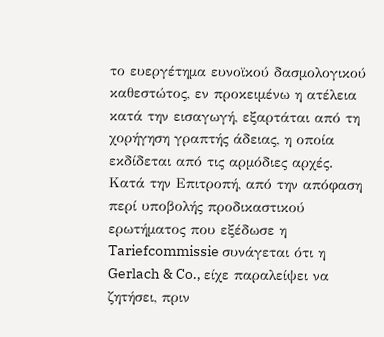το ευεργέτημα ευνοϊκού δασμολογικού καθεστώτος, εν προκειμένω η ατέλεια κατά την εισαγωγή, εξαρτάται από τη χορήγηση γραπτής άδειας, η οποία εκδίδεται από τις αρμόδιες αρχές.
Κατά την Επιτροπή, από την απόφαση περί υποβολής προδικαστικού ερωτήματος που εξέδωσε η Tariefcommissie συνάγεται ότι η Gerlach & Co., είχε παραλείψει να ζητήσει, πριν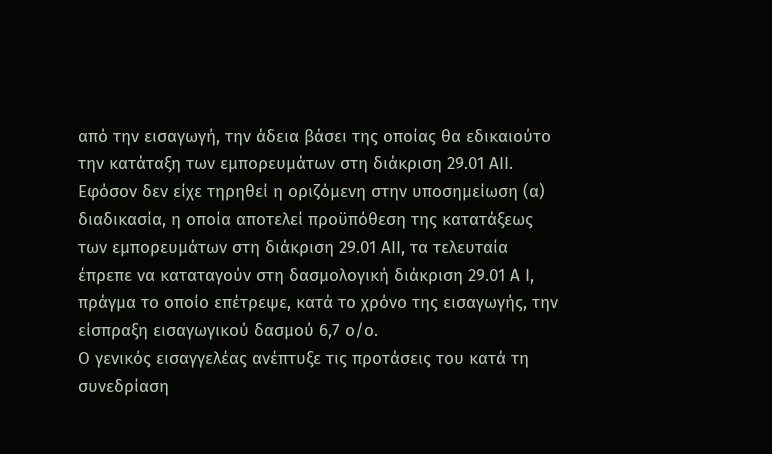από την εισαγωγή, την άδεια βάσει της οποίας θα εδικαιούτο την κατάταξη των εμπορευμάτων στη διάκριση 29.01 ΑII.
Εφόσον δεν είχε τηρηθεί η οριζόμενη στην υποσημείωση (α) διαδικασία, η οποία αποτελεί προϋπόθεση της κατατάξεως των εμπορευμάτων στη διάκριση 29.01 ΑII, τα τελευταία έπρεπε να καταταγούν στη δασμολογική διάκριση 29.01 Α Ι, πράγμα το οποίο επέτρεψε, κατά το χρόνο της εισαγωγής, την είσπραξη εισαγωγικού δασμού 6,7 ο/ο.
Ο γενικός εισαγγελέας ανέπτυξε τις προτάσεις του κατά τη συνεδρίαση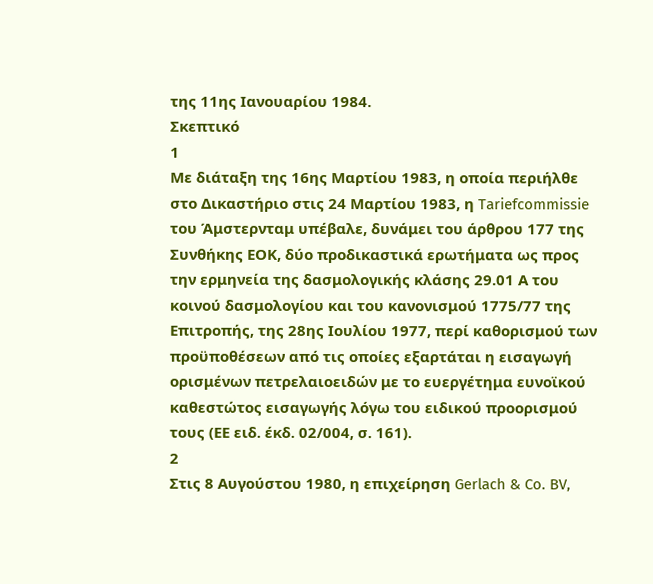της 11ης Ιανουαρίου 1984.
Σκεπτικό
1
Με διάταξη της 16ης Μαρτίου 1983, η οποία περιήλθε στο Δικαστήριο στις 24 Μαρτίου 1983, η Tariefcommissie του Άμστερνταμ υπέβαλε, δυνάμει του άρθρου 177 της Συνθήκης ΕΟΚ, δύο προδικαστικά ερωτήματα ως προς την ερμηνεία της δασμολογικής κλάσης 29.01 Α του κοινού δασμολογίου και του κανονισμού 1775/77 της Επιτροπής, της 28ης Ιουλίου 1977, περί καθορισμού των προϋποθέσεων από τις οποίες εξαρτάται η εισαγωγή ορισμένων πετρελαιοειδών με το ευεργέτημα ευνοϊκού καθεστώτος εισαγωγής λόγω του ειδικού προορισμού τους (ΕΕ ειδ. έκδ. 02/004, σ. 161).
2
Στις 8 Αυγούστου 1980, η επιχείρηση Gerlach & Co. BV,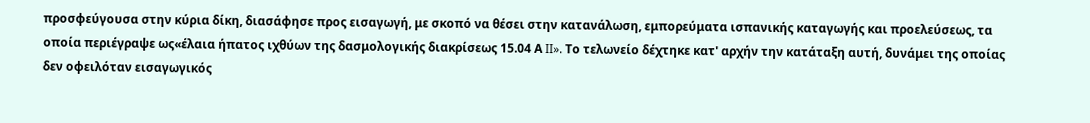προσφεύγουσα στην κύρια δίκη, διασάφησε προς εισαγωγή, με σκοπό να θέσει στην κατανάλωση, εμπορεύματα ισπανικής καταγωγής και προελεύσεως, τα οποία περιέγραψε ως«έλαια ήπατος ιχθύων της δασμολογικής διακρίσεως 15.04 Α II». Το τελωνείο δέχτηκε κατ' αρχήν την κατάταξη αυτή, δυνάμει της οποίας δεν οφειλόταν εισαγωγικός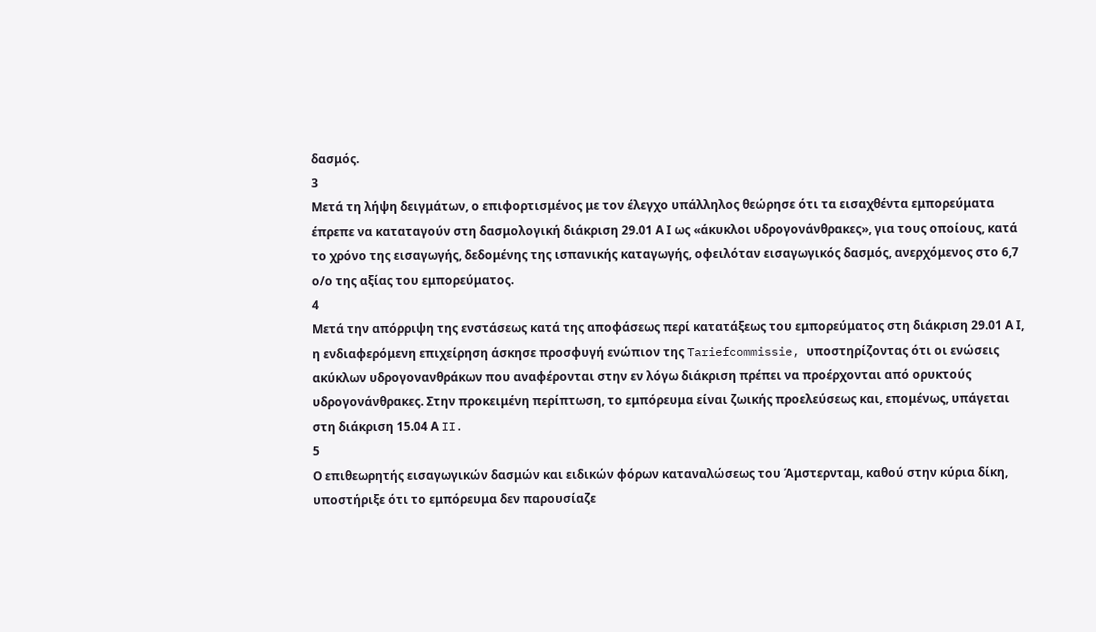δασμός.
3
Μετά τη λήψη δειγμάτων, ο επιφορτισμένος με τον έλεγχο υπάλληλος θεώρησε ότι τα εισαχθέντα εμπορεύματα έπρεπε να καταταγούν στη δασμολογική διάκριση 29.01 Α Ι ως «άκυκλοι υδρογονάνθρακες», για τους οποίους, κατά το χρόνο της εισαγωγής, δεδομένης της ισπανικής καταγωγής, οφειλόταν εισαγωγικός δασμός, ανερχόμενος στο 6,7 ο/ο της αξίας του εμπορεύματος.
4
Μετά την απόρριψη της ενστάσεως κατά της αποφάσεως περί κατατάξεως του εμπορεύματος στη διάκριση 29.01 Α Ι, η ενδιαφερόμενη επιχείρηση άσκησε προσφυγή ενώπιον της Tariefcommissie, υποστηρίζοντας ότι οι ενώσεις ακύκλων υδρογονανθράκων που αναφέρονται στην εν λόγω διάκριση πρέπει να προέρχονται από ορυκτούς υδρογονάνθρακες. Στην προκειμένη περίπτωση, το εμπόρευμα είναι ζωικής προελεύσεως και, επομένως, υπάγεται στη διάκριση 15.04 Α II.
5
Ο επιθεωρητής εισαγωγικών δασμών και ειδικών φόρων καταναλώσεως του Άμστερνταμ, καθού στην κύρια δίκη, υποστήριξε ότι το εμπόρευμα δεν παρουσίαζε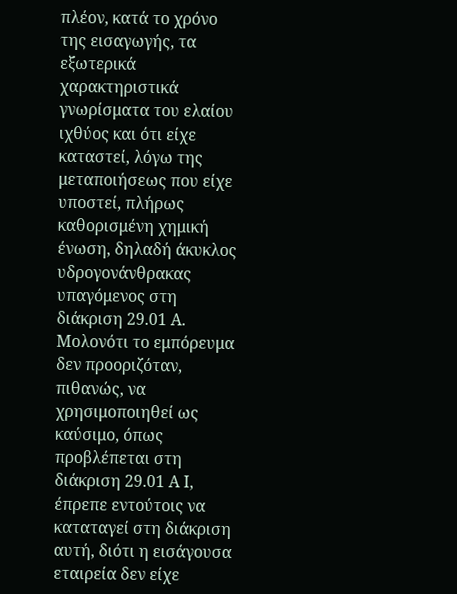πλέον, κατά το χρόνο της εισαγωγής, τα εξωτερικά χαρακτηριστικά γνωρίσματα του ελαίου ιχθύος και ότι είχε καταστεί, λόγω της μεταποιήσεως που είχε υποστεί, πλήρως καθορισμένη χημική ένωση, δηλαδή άκυκλος υδρογονάνθρακας υπαγόμενος στη διάκριση 29.01 Α. Μολονότι το εμπόρευμα δεν προοριζόταν, πιθανώς, να χρησιμοποιηθεί ως καύσιμο, όπως προβλέπεται στη διάκριση 29.01 Α Ι, έπρεπε εντούτοις να καταταγεί στη διάκριση αυτή, διότι η εισάγουσα εταιρεία δεν είχε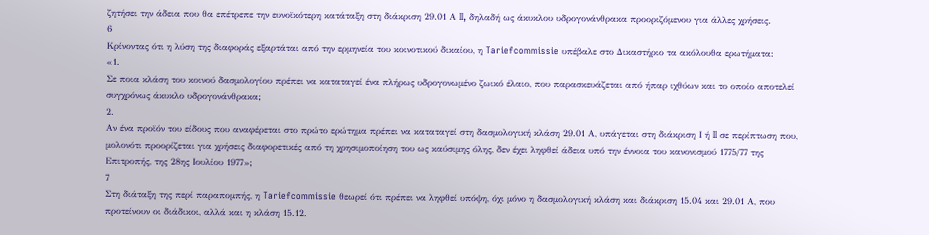ζητήσει την άδεια που θα επέτρεπε την ευνοϊκότερη κατάταξη στη διάκριση 29.01 Α II, δηλαδή ως άκυκλου υδρογονάνθρακα προοριζόμενου για άλλες χρήσεις.
6
Κρίνοντας ότι η λύση της διαφοράς εξαρτάται από την ερμηνεία του κοινοτικού δικαίου, η Tariefcommissie υπέβαλε στο Δικαστήριο τα ακόλουθα ερωτήματα:
«1.
Σε ποια κλάση του κοινού δασμολογίου πρέπει να καταταγεί ένα πλήρως υδρογονωμένο ζωικό έλαιο, που παρασκευάζεται από ήπαρ ιχθύων και το οποίο αποτελεί συγχρόνως άκυκλο υδρογονάνθρακα;
2.
Αν ένα προϊόν του είδους που αναφέρεται στο πρώτο ερώτημα πρέπει να καταταγεί στη δασμολογική κλάση 29.01 Α, υπάγεται στη διάκριση Ι ή II σε περίπτωση που, μολονότι προορίζεται για χρήσεις διαφορετικές από τη χρησιμοποίηση του ως καύσιμης όλης, δεν έχει ληφθεί άδεια υπό την έννοια του κανονισμού 1775/77 της Επιτροπής, της 28ης Ιουλίου 1977»;
7
Στη διάταξη της περί παραπομπής, η Tariefcommissie θεωρεί ότι πρέπει να ληφθεί υπόψη, όχι μόνο η δασμολογική κλάση και διάκριση 15.04 και 29.01 Α, που προτείνουν οι διάδικοι, αλλά και η κλάση 15.12.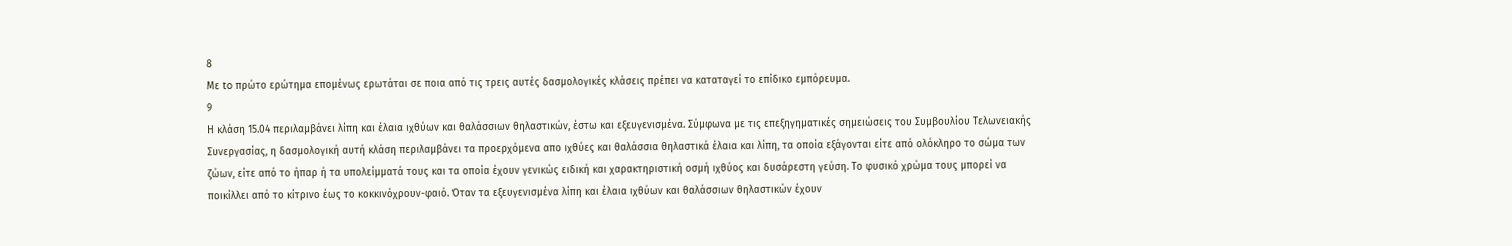8
Με to πρώτο ερώτημα επομένως ερωτάται σε ποια από τις τρεις αυτές δασμολογικές κλάσεις πρέπει να καταταγεί το επίδικο εμπόρευμα.
9
Η κλάση 15.04 περιλαμβάνει λίπη και έλαια ιχθύων και θαλάσσιων θηλαστικών, έστω και εξευγενισμένα. Σύμφωνα με τις επεξηγηματικές σημειώσεις του Συμβουλίου Τελωνειακής Συνεργασίας, η δασμολογική αυτή κλάση περιλαμβάνει τα προερχόμενα απο ιχθύες και θαλάσσια θηλαστικά έλαια και λίπη, τα οποία εξάγονται είτε από ολόκληρο το σώμα των ζώων, είτε από το ήπαρ ή τα υπολείμματά τους και τα οποία έχουν γενικώς ειδική και χαρακτηριστική οσμή ιχθύος και δυσάρεστη γεύση. Το φυσικό χρώμα τους μπορεί να ποικίλλει από το κίτρινο έως το κοκκινόχρουν-φαιό. Όταν τα εξευγενισμένα λίπη και έλαια ιχθύων και θαλάσσιων θηλαστικών έχουν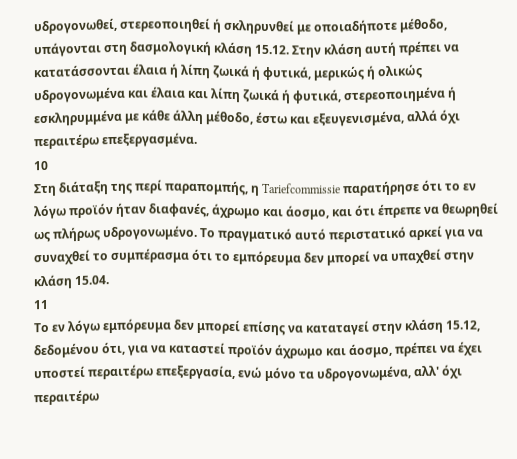υδρογονωθεί, στερεοποιηθεί ή σκληρυνθεί με οποιαδήποτε μέθοδο, υπάγονται στη δασμολογική κλάση 15.12. Στην κλάση αυτή πρέπει να κατατάσσονται έλαια ή λίπη ζωικά ή φυτικά, μερικώς ή ολικώς υδρογονωμένα και έλαια και λίπη ζωικά ή φυτικά, στερεοποιημένα ή εσκληρυμμένα με κάθε άλλη μέθοδο, έστω και εξευγενισμένα, αλλά όχι περαιτέρω επεξεργασμένα.
10
Στη διάταξη της περί παραπομπής, η Tariefcommissie παρατήρησε ότι το εν λόγω προϊόν ήταν διαφανές, άχρωμο και άοσμο, και ότι έπρεπε να θεωρηθεί ως πλήρως υδρογονωμένο. Το πραγματικό αυτό περιστατικό αρκεί για να συναχθεί το συμπέρασμα ότι το εμπόρευμα δεν μπορεί να υπαχθεί στην κλάση 15.04.
11
Το εν λόγω εμπόρευμα δεν μπορεί επίσης να καταταγεί στην κλάση 15.12, δεδομένου ότι, για να καταστεί προϊόν άχρωμο και άοσμο, πρέπει να έχει υποστεί περαιτέρω επεξεργασία, ενώ μόνο τα υδρογονωμένα, αλλ' όχι περαιτέρω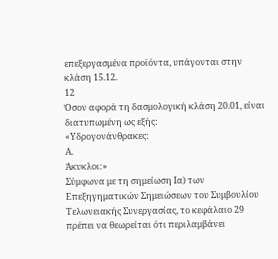επεξεργασμένα προϊόντα, υπάγονται στην κλάση 15.12.
12
Όσον αφορά τη δασμολογική κλάση 20.01, είναι διατυπωμένη ως εξής:
«Υδρογονάνθρακες:
Α.
Άκυκλοι:»
Σύμφωνα με τη σημείωση Ια) των Επεξηγηματικών Σημειώσεων του Συμβουλίου Τελωνειακής Συνεργασίας, το κεφάλαιο 29 πρέπει να θεωρείται ότι περιλαμβάνει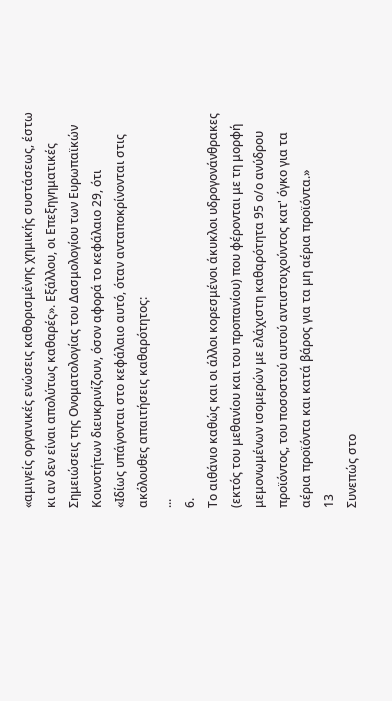«αμιγείς οργανικές ενώσεις καθορισμένης χημικής συστάσεως, έστω κι αν δεν είναι απολύτως καθαρές». Εξάλλου, οι Επεξηγηματικές Σημειώσεις της Ονοματολογίας του Δασμολογίου των Ευρωπαϊκών Κοινοτήτων διευκρινίζουν, όσον αφορά το κεφάλαιο 29, ότι
«Ιδίως υπάγονται στο κεφάλαιο αυτό, όταν ανταποκρίνονται στις ακόλουθες απαιτήσεις καθαρότητος:
...
6.
Το αιθάνιο καθώς και οι άλλοι κορεσμένοι άκυκλοι υδρογονάνθρακες (εκτός του μεθανίου και του προπανίου) που φέρονται με τη μορφή μεμονωμένων ισομερών με ελάχιστη καθαρότητα 95 ο/ο ανύδρου προϊόντος, του ποσοστού αυτού αντιστοιχούντος κατ' όγκο για τα αέρια προϊόντα και κατά βάρος για τα μη αέρια προϊόντα.»
13
Συνεπώς στο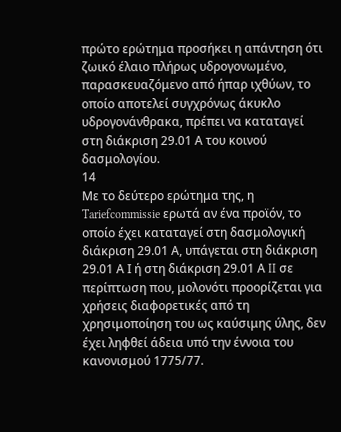πρώτο ερώτημα προσήκει η απάντηση ότι ζωικό έλαιο πλήρως υδρογονωμένο, παρασκευαζόμενο από ήπαρ ιχθύων, το οποίο αποτελεί συγχρόνως άκυκλο υδρογονάνθρακα, πρέπει να καταταγεί στη διάκριση 29.01 Α του κοινού δασμολογίου.
14
Με το δεύτερο ερώτημα της, η Tariefcommissie ερωτά αν ένα προϊόν, το οποίο έχει καταταγεί στη δασμολογική διάκριση 29.01 Α, υπάγεται στη διάκριση 29.01 Α Ι ή στη διάκριση 29.01 Α II σε περίπτωση που, μολονότι προορίζεται για χρήσεις διαφορετικές από τη χρησιμοποίηση του ως καύσιμης ύλης, δεν έχει ληφθεί άδεια υπό την έννοια του κανονισμού 1775/77.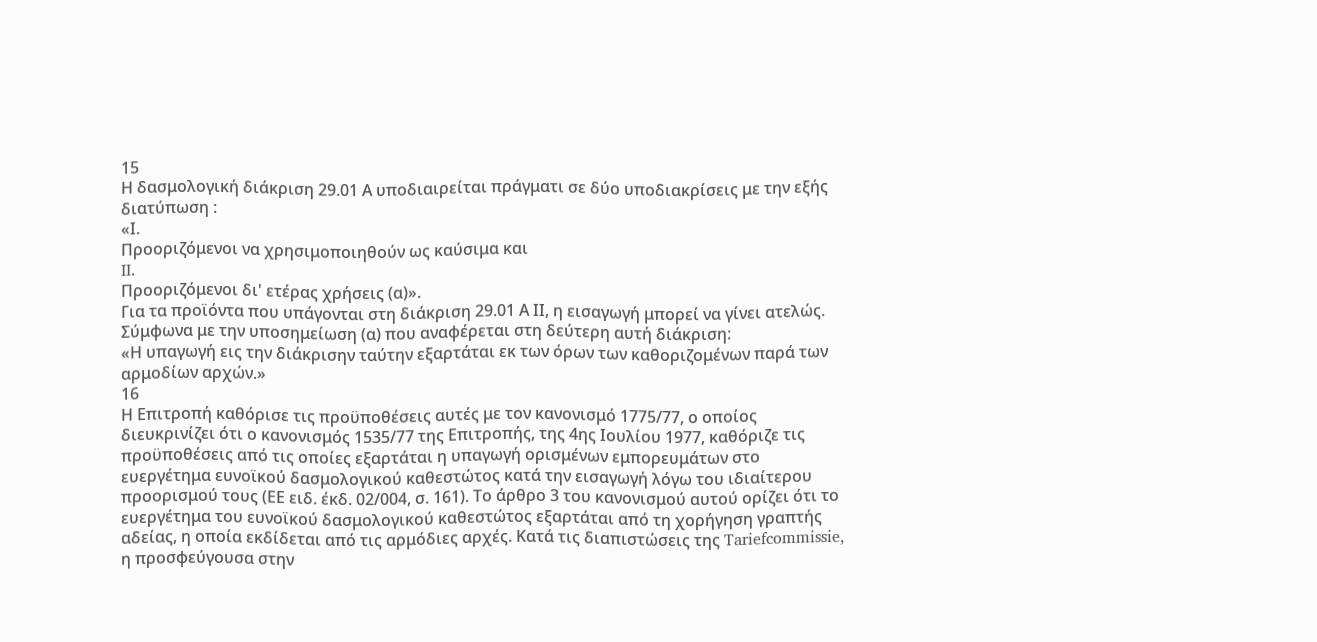15
Η δασμολογική διάκριση 29.01 Α υποδιαιρείται πράγματι σε δύο υποδιακρίσεις με την εξής διατύπωση :
«Ι.
Προοριζόμενοι να χρησιμοποιηθούν ως καύσιμα και
II.
Προοριζόμενοι δι' ετέρας χρήσεις (α)».
Για τα προϊόντα που υπάγονται στη διάκριση 29.01 Α ΙΙ, η εισαγωγή μπορεί να γίνει ατελώς.
Σύμφωνα με την υποσημείωση (α) που αναφέρεται στη δεύτερη αυτή διάκριση:
«Η υπαγωγή εις την διάκρισην ταύτην εξαρτάται εκ των όρων των καθοριζομένων παρά των αρμοδίων αρχών.»
16
Η Επιτροπή καθόρισε τις προϋποθέσεις αυτές με τον κανονισμό 1775/77, ο οποίος διευκρινίζει ότι ο κανονισμός 1535/77 της Επιτροπής, της 4ης Ιουλίου 1977, καθόριζε τις προϋποθέσεις από τις οποίες εξαρτάται η υπαγωγή ορισμένων εμπορευμάτων στο ευεργέτημα ευνοϊκού δασμολογικού καθεστώτος κατά την εισαγωγή λόγω του ιδιαίτερου προορισμού τους (ΕΕ ειδ. έκδ. 02/004, σ. 161). Το άρθρο 3 του κανονισμού αυτού ορίζει ότι το ευεργέτημα του ευνοϊκού δασμολογικού καθεστώτος εξαρτάται από τη χορήγηση γραπτής αδείας, η οποία εκδίδεται από τις αρμόδιες αρχές. Κατά τις διαπιστώσεις της Tariefcommissie, η προσφεύγουσα στην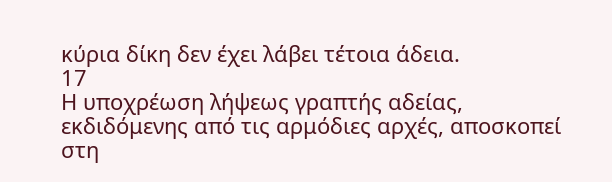κύρια δίκη δεν έχει λάβει τέτοια άδεια.
17
Η υποχρέωση λήψεως γραπτής αδείας, εκδιδόμενης από τις αρμόδιες αρχές, αποσκοπεί στη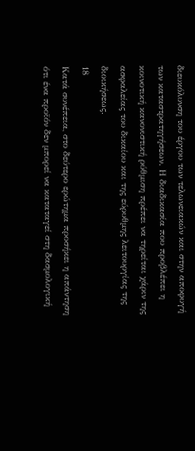διευκόλυνση του έργου των τελωνειακών και στην αποφυγή των καταστρατηγήσεων. Η διαδικασία που προβλέπει η κοινοτική κανονιστική ρύθμιση πρέπει να τηρείται χάριν της ασφαλείας του δικαίου και της εύρυθμης λειτουργίας της διοικήσεως.
18
Κατά συνέπεια, στο δεύτερο ερώτημα προσήκει η απάντηση ότι ένα προϊόν δεν μπορεί να καταταγεί στη δασμολογική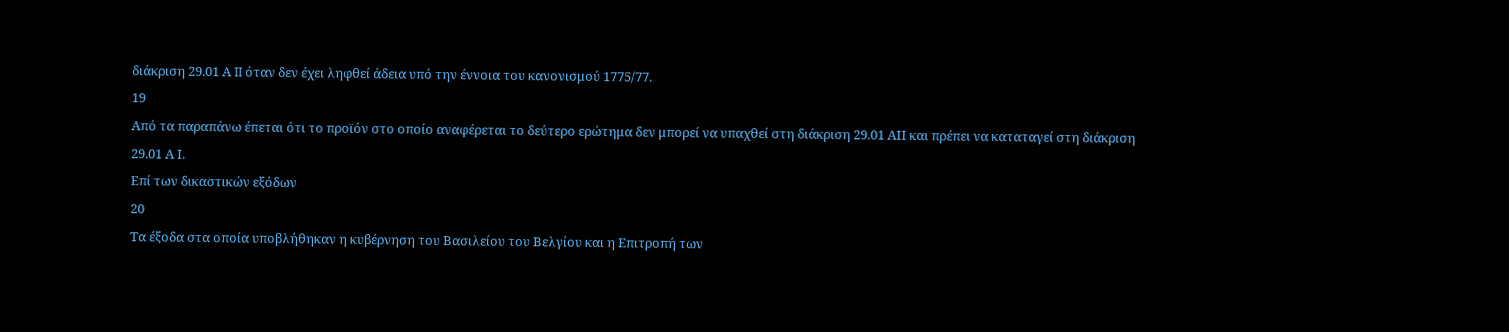διάκριση 29.01 Α II όταν δεν έχει ληφθεί άδεια υπό την έννοια του κανονισμού 1775/77.
19
Από τα παραπάνω έπεται ότι το προϊόν στο οποίο αναφέρεται το δεύτερο ερώτημα δεν μπορεί να υπαχθεί στη διάκριση 29.01 ΑII και πρέπει να καταταγεί στη διάκριση 29.01 Α Ι.
Επί των δικαστικών εξόδων
20
Τα έξοδα στα οποία υποβλήθηκαν η κυβέρνηση του Βασιλείου του Βελγίου και η Επιτροπή των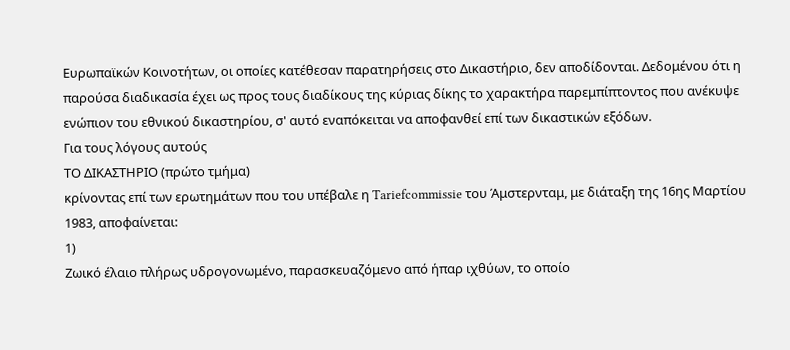Ευρωπαϊκών Κοινοτήτων, οι οποίες κατέθεσαν παρατηρήσεις στο Δικαστήριο, δεν αποδίδονται. Δεδομένου ότι η παρούσα διαδικασία έχει ως προς τους διαδίκους της κύριας δίκης το χαρακτήρα παρεμπίπτοντος που ανέκυψε ενώπιον του εθνικού δικαστηρίου, σ' αυτό εναπόκειται να αποφανθεί επί των δικαστικών εξόδων.
Για τους λόγους αυτούς
ΤΟ ΔΙΚΑΣΤΗΡΙΟ (πρώτο τμήμα)
κρίνοντας επί των ερωτημάτων που του υπέβαλε η Tariefcommissie του Άμστερνταμ, με διάταξη της 16ης Μαρτίου 1983, αποφαίνεται:
1)
Ζωικό έλαιο πλήρως υδρογονωμένο, παρασκευαζόμενο από ήπαρ ιχθύων, το οποίο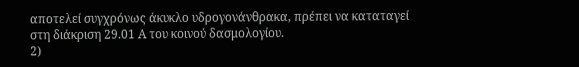αποτελεί συγχρόνως άκυκλο υδρογονάνθρακα, πρέπει να καταταγεί στη διάκριση 29.01 Α του κοινού δασμολογίου.
2)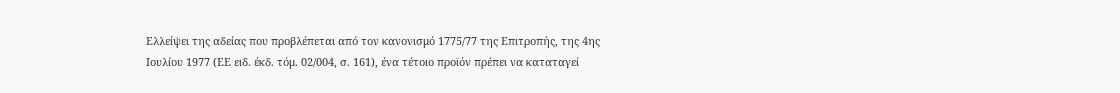Ελλείψει της αδείας που προβλέπεται από τον κανονισμό 1775/77 της Επιτροπής, της 4ης Ιουλίου 1977 (ΕΕ ειδ. έκδ. τόμ. 02/004, σ. 161), ένα τέτοιο προϊόν πρέπει να καταταγεί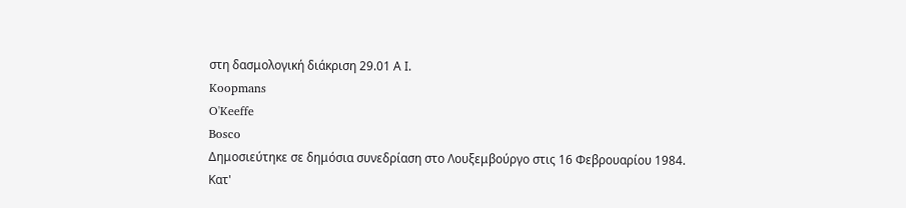στη δασμολογική διάκριση 29.01 Α Ι.
Koopmans
O'Keeffe
Bosco
Δημοσιεύτηκε σε δημόσια συνεδρίαση στο Λουξεμβούργο στις 16 Φεβρουαρίου 1984.
Κατ'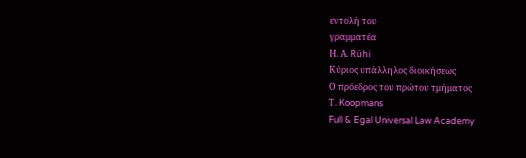εντολή του
γραμματέα
Η. Α. Rühi
Κύριος υπάλληλος διοικήσεως
Ο πρόεδρος του πρώτου τμήματος
Τ. Koopmans
Full & Egal Universal Law Academy